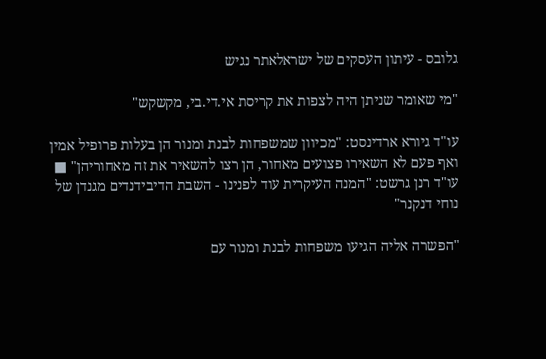גלובס - עיתון העסקים של ישראלאתר נגיש

"מי שאומר שניתן היה לצפות את קריסת אי.די.בי, מקשקש"

עו"ד גיורא ארדינסט: "מכיוון שמשפחות לבנת ומנור הן בעלות פרופיל אמין ואף פעם לא השאירו פצועים מאחור, הן רצו להשאיר את זה מאחוריהן" ■ עו"ד רנן גרשט: "המנה העיקרית עוד לפנינו - השבת הדיבידנדים מגנדן של נוחי דנקנר"

"הפשרה אליה הגיעו משפחות לבנת ומנור עם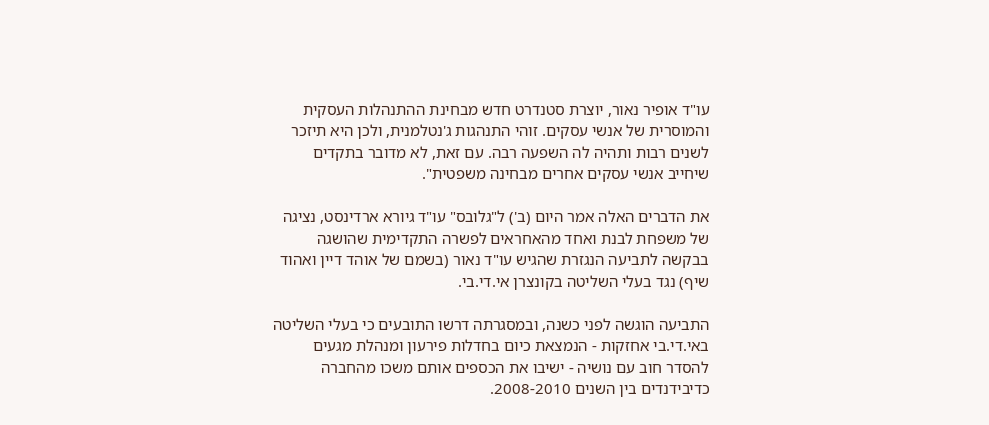עו"ד אופיר נאור, יוצרת סטנדרט חדש מבחינת ההתנהלות העסקית והמוסרית של אנשי עסקים. זוהי התנהגות ג'נטלמנית, ולכן היא תיזכר לשנים רבות ותהיה לה השפעה רבה. עם זאת, לא מדובר בתקדים שיחייב אנשי עסקים אחרים מבחינה משפטית".

את הדברים האלה אמר היום (ב') ל"גלובס" עו"ד גיורא ארדינסט, נציגה של משפחת לבנת ואחד מהאחראים לפשרה התקדימית שהושגה בבקשה לתביעה הנגזרת שהגיש עו"ד נאור (בשמם של אוהד דיין ואהוד שיף) נגד בעלי השליטה בקונצרן אי.די.בי.

התביעה הוגשה לפני כשנה, ובמסגרתה דרשו התובעים כי בעלי השליטה באי.די.בי אחזקות - הנמצאת כיום בחדלות פירעון ומנהלת מגעים להסדר חוב עם נושיה - ישיבו את הכספים אותם משכו מהחברה כדיבידנדים בין השנים 2008-2010.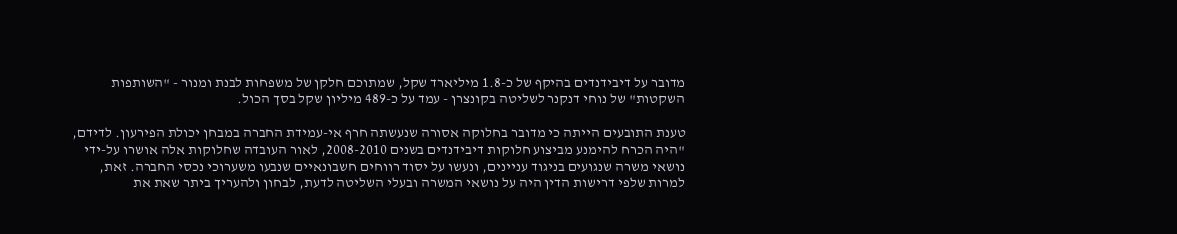מדובר על דיבידנדים בהיקף של כ-1.8 מיליארד שקל, שמתוכם חלקן של משפחות לבנת ומנור - "השותפות השקטות" של נוחי דנקנר לשליטה בקונצרן - עמד על כ-489 מיליון שקל בסך הכול.

טענת התובעים הייתה כי מדובר בחלוקה אסורה שנעשתה חרף אי-עמידת החברה במבחן יכולת הפירעון. לדידם, "היה הכרח להימנע מביצוע חלוקות דיבידנדים בשנים 2008-2010, לאור העובדה שחלוקות אלה אושרו על-ידי נושאי משרה שנגועים בניגוד עניינים, ונעשו על יסוד רווחים חשבונאיים שנבעו משערוכי נכסי החברה. זאת, למרות שלפי דרישות הדין היה על נושאי המשרה ובעלי השליטה לדעת, לבחון ולהעריך ביתר שאת את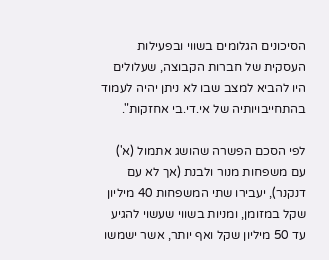הסיכונים הגלומים בשווי ובפעילות העסקית של חברות הקבוצה, שעלולים היו להביא למצב שבו לא ניתן יהיה לעמוד בהתחייבויותיה של אי.די.בי אחזקות".

לפי הסכם הפשרה שהושג אתמול (א') עם משפחות מנור ולבנת (אך לא עם דנקנר), יעבירו שתי המשפחות 40 מיליון שקל במזומן, ומניות בשווי שעשוי להגיע עד 50 מיליון שקל ואף יותר, אשר ישמשו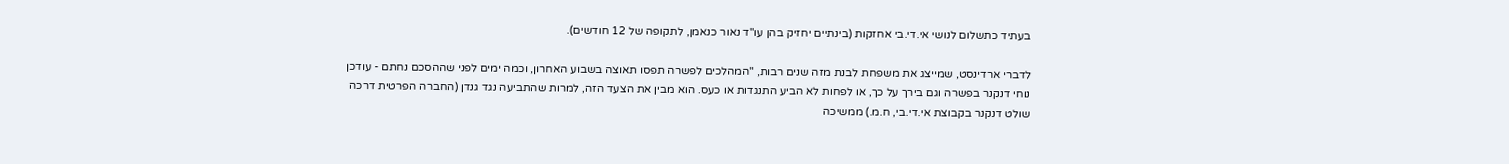בעתיד כתשלום לנושי אי.די.בי אחזקות (בינתיים יחזיק בהן עו"ד נאור כנאמן, לתקופה של 12 חודשים).

לדברי ארדינסט, שמייצג את משפחת לבנת מזה שנים רבות, "המהלכים לפשרה תפסו תאוצה בשבוע האחרון, וכמה ימים לפני שההסכם נחתם - עודכן נוחי דנקנר בפשרה וגם בירך על כך, או לפחות לא הביע התנגדות או כעס. הוא מבין את הצעד הזה, למרות שהתביעה נגד גנדן (החברה הפרטית דרכה שולט דנקנר בקבוצת אי.די.בי, ח.מ.) ממשיכה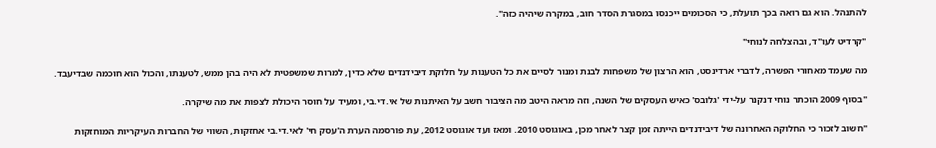להתנהל. הוא גם רואה בכך תועלת, כי הסכומים ייכנסו במסגרת הסדר חוב, במקרה שיהיה כזה".

"קרדיט לעו"ד, ובהצלחה לנוחי"

מה שעמד מאחורי הפשרה, לדברי ארדינסט, הוא הרצון של משפחות לבנת ומנור לסיים את כל הטענות על חלוקת דיבידנדים שלא כדין, למרות שמשפטית לא היה בהן ממש, לטענתו, והכול הוא חוכמה שבדיעבד.

"בסוף 2009 הוכתר נוחי דנקנר על-ידי 'גלובס' כאיש העסקים של השנה, וזה מראה היטב מה הציבור חשב על האיתנות של אי.די.בי, ומעיד על חוסר היכולת לצפות את מה שיקרה.

"חשוב לזכור כי החלוקה האחרונה של דיבידנדים הייתה זמן קצר לאחר מכן, באוגוסט 2010. ומאז ועד אוגוסט 2012, עת פורסמה הערת ה'עסק חי' לאי.די.בי אחזקות, השווי של החברות העיקריות המוחזקות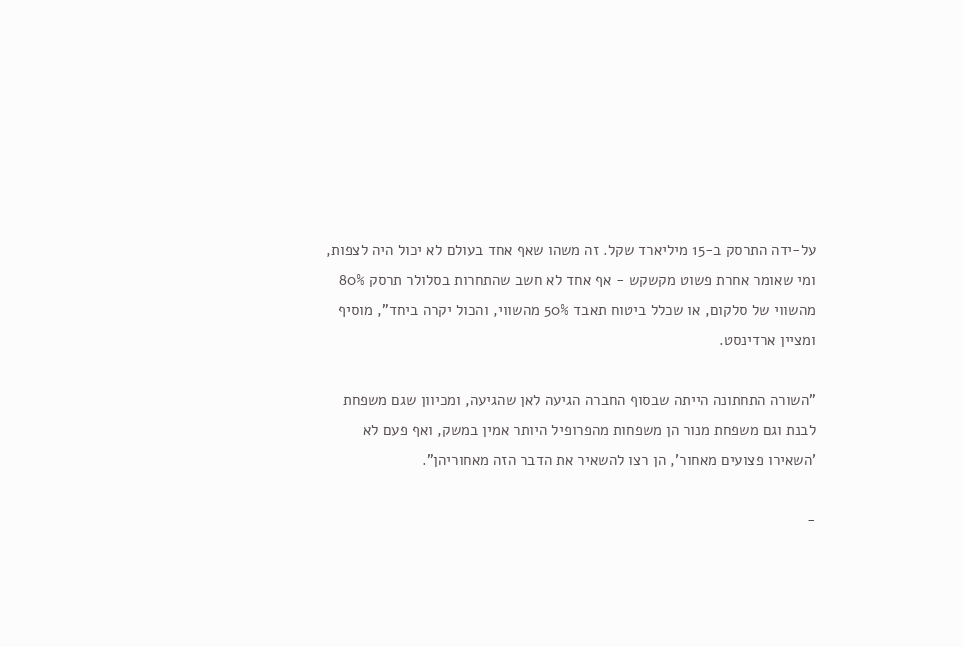על-ידה התרסק ב-15 מיליארד שקל. זה משהו שאף אחד בעולם לא יכול היה לצפות, ומי שאומר אחרת פשוט מקשקש - אף אחד לא חשב שהתחרות בסלולר תרסק 80% מהשווי של סלקום, או שכלל ביטוח תאבד 50% מהשווי, והכול יקרה ביחד", מוסיף ומציין ארדינסט.

"השורה התחתונה הייתה שבסוף החברה הגיעה לאן שהגיעה, ומכיוון שגם משפחת לבנת וגם משפחת מנור הן משפחות מהפרופיל היותר אמין במשק, ואף פעם לא 'השאירו פצועים מאחור', הן רצו להשאיר את הדבר הזה מאחוריהן".

-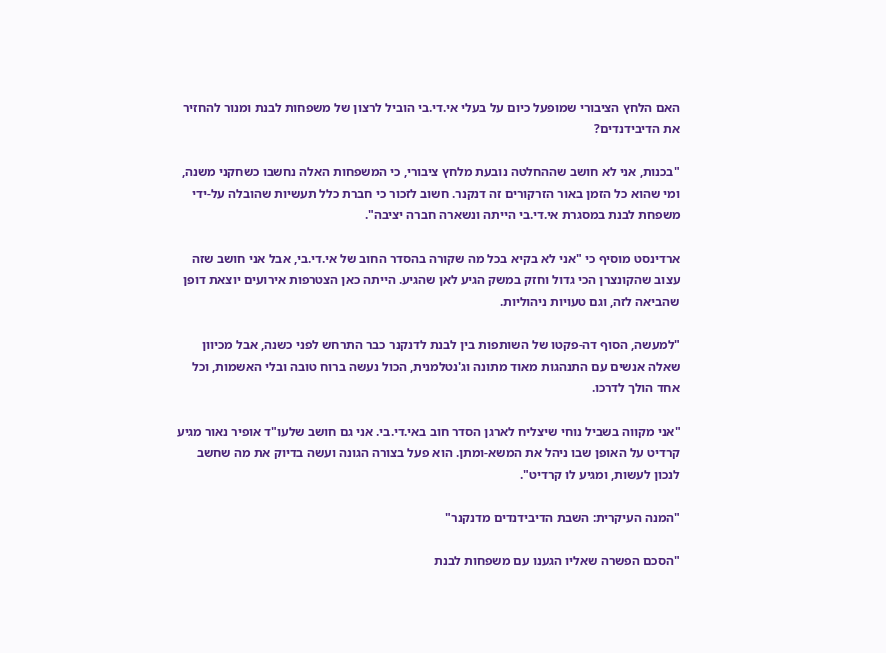האם הלחץ הציבורי שמופעל כיום על בעלי אי.די.בי הוביל לרצון של משפחות לבנת ומנור להחזיר את הדיבידנדים?

"בכנות, אני לא חושב שההחלטה נובעת מלחץ ציבורי, כי המשפחות האלה נחשבו כשחקני משנה, ומי שהוא כל הזמן באור הזרקורים זה דנקנר. חשוב לזכור כי חברת כלל תעשיות שהובלה על-ידי משפחת לבנת במסגרת אי.די.בי הייתה ונשארה חברה יציבה".

ארדינסט מוסיף כי "אני לא בקיא בכל מה שקורה בהסדר החוב של אי.די.בי, אבל אני חושב שזה עצוב שהקונצרן הכי גדול וחזק במשק הגיע לאן שהגיע. הייתה כאן הצטרפות אירועים יוצאת דופן שהביאה לזה, וגם טעויות ניהוליות.

"למעשה, הסוף דה-פקטו של השותפות בין לבנת לדנקנר כבר התרחש לפני כשנה, אבל מכיוון שאלה אנשים עם התנהגות מאוד מתונה וג'נטלמנית, הכול נעשה ברוח טובה ובלי האשמות, וכל אחד הולך לדרכו.

"אני מקווה בשביל נוחי שיצליח לארגן הסדר חוב באי.די.בי. אני גם חושב שלעו"ד אופיר נאור מגיע קרדיט על האופן שבו ניהל את המשא-ומתן. הוא פעל בצורה הגונה ועשה בדיוק את מה שחשב לנכון לעשות, ומגיע לו קרדיט".

"המנה העיקרית: השבת הדיבידנדים מדנקנר"

"הסכם הפשרה שאליו הגענו עם משפחות לבנת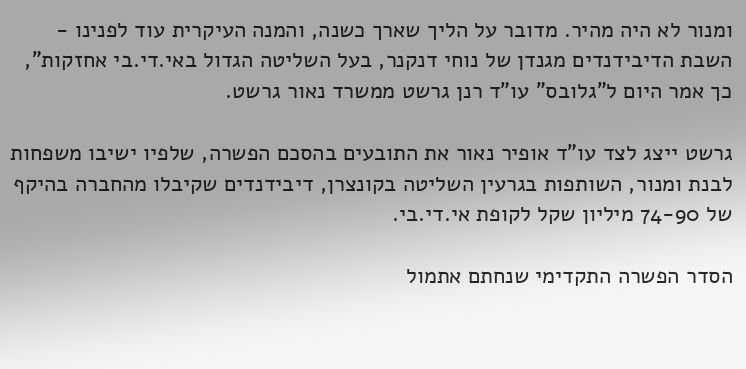ומנור לא היה מהיר. מדובר על הליך שארך כשנה, והמנה העיקרית עוד לפנינו - השבת הדיבידנדים מגנדן של נוחי דנקנר, בעל השליטה הגדול באי.די.בי אחזקות", כך אמר היום ל"גלובס" עו"ד רנן גרשט ממשרד נאור גרשט.

גרשט ייצג לצד עו"ד אופיר נאור את התובעים בהסכם הפשרה, שלפיו ישיבו משפחות לבנת ומנור, השותפות בגרעין השליטה בקונצרן, דיבידנדים שקיבלו מהחברה בהיקף של 74-90 מיליון שקל לקופת אי.די.בי.

הסדר הפשרה התקדימי שנחתם אתמול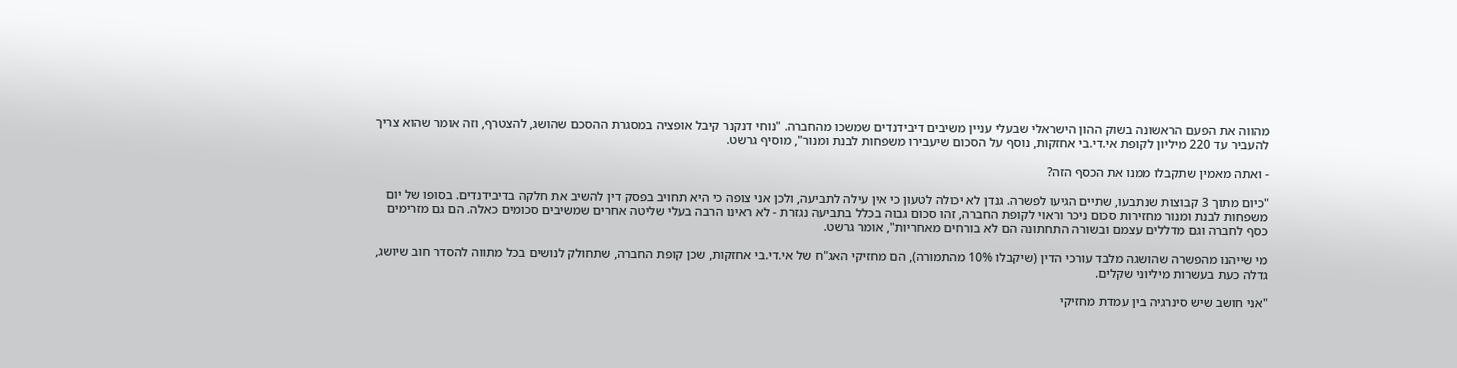מהווה את הפעם הראשונה בשוק ההון הישראלי שבעלי עניין משיבים דיבידנדים שמשכו מהחברה. "נוחי דנקנר קיבל אופציה במסגרת ההסכם שהושג, להצטרף, וזה אומר שהוא צריך להעביר עד 220 מיליון לקופת אי.די.בי אחזקות, נוסף על הסכום שיעבירו משפחות לבנת ומנור", מוסיף גרשט.

- ואתה מאמין שתקבלו ממנו את הכסף הזה?

"כיום מתוך 3 קבוצות שנתבעו, שתיים הגיעו לפשרה. גנדן לא יכולה לטעון כי אין עילה לתביעה, ולכן אני צופה כי היא תחויב בפסק דין להשיב את חלקה בדיבידנדים. בסופו של יום משפחות לבנת ומנור מחזירות סכום ניכר וראוי לקופת החברה, זהו סכום גבוה בכלל בתביעה נגזרת - לא ראינו הרבה בעלי שליטה אחרים שמשיבים סכומים כאלה. הם גם מזרימים כסף לחברה וגם מדללים עצמם ובשורה התחתונה הם לא בורחים מאחריות", אומר גרשט.

מי שייהנו מהפשרה שהושגה מלבד עורכי הדין (שיקבלו 10% מהתמורה), הם מחזיקי האג"ח של אי.די.בי אחזקות, שכן קופת החברה, שתחולק לנושים בכל מתווה להסדר חוב שיושג, גדלה כעת בעשרות מיליוני שקלים.

"אני חושב שיש סינרגיה בין עמדת מחזיקי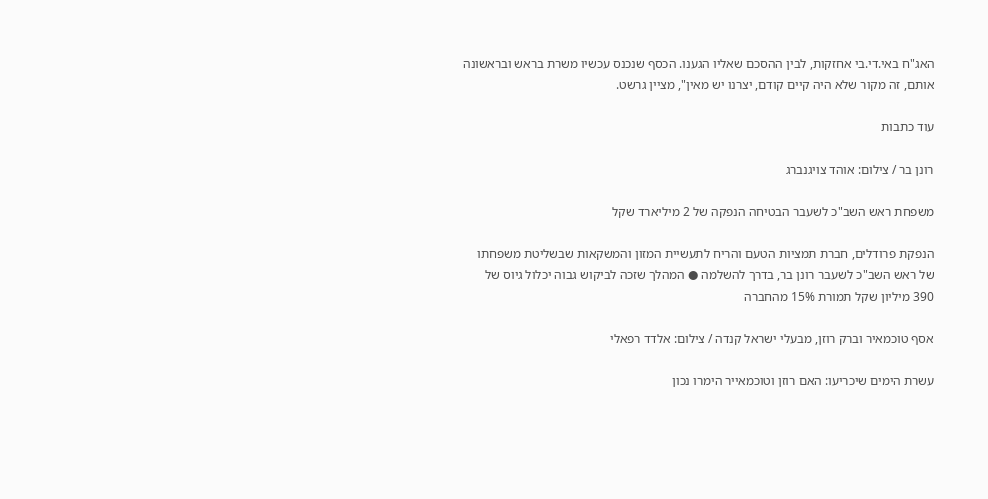האג"ח באי.די.בי אחזקות, לבין ההסכם שאליו הגענו. הכסף שנכנס עכשיו משרת בראש ובראשונה אותם, זה מקור שלא היה קיים קודם, יצרנו יש מאין", מציין גרשט.

עוד כתבות

רונן בר / צילום: אוהד צויגנברג

משפחת ראש השב"כ לשעבר הבטיחה הנפקה של 2 מיליארד שקל

הנפקת פרודלים, חברת תמציות הטעם והריח לתעשיית המזון והמשקאות שבשליטת משפחתו של ראש השב"כ לשעבר רונן בר, בדרך להשלמה ● המהלך שזכה לביקוש גבוה יכלול גיוס של 390 מיליון שקל תמורת 15% מהחברה

אסף טוכמאיר וברק רוזן, מבעלי ישראל קנדה / צילום: אלדד רפאלי

עשרת הימים שיכריעו: האם רוזן וטוכמאייר הימרו נכון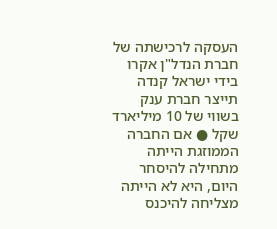העסקה לרכישתה של חברת הנדל"ן אקרו בידי ישראל קנדה תייצר חברת ענק בשווי של 10 מיליארד שקל ● אם החברה הממוזגת הייתה מתחילה להיסחר היום, היא לא הייתה מצליחה להיכנס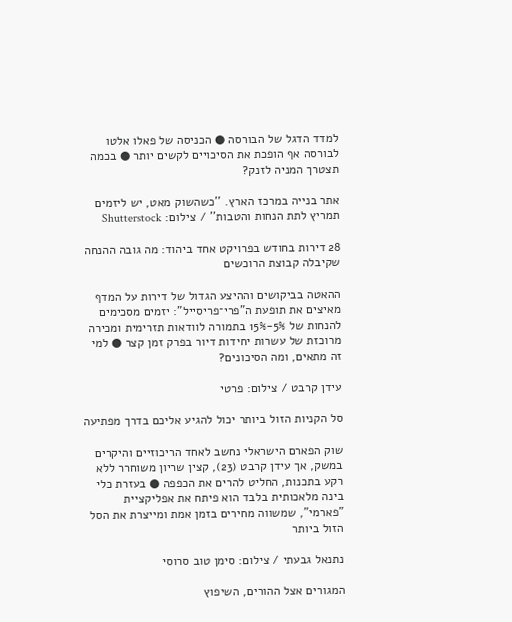למדד הדגל של הבורסה ● הכניסה של פאלו אלטו לבורסה אף הופכת את הסיכויים לקשים יותר ● בכמה תצטרך המניה לזנק?

אתר בנייה במרכז הארץ. ''כשהשוק מאט, יש ליזמים תמריץ לתת הנחות והטבות'' / צילום: Shutterstock

28 דירות בחודש בפרויקט אחד ביהוד: מה גובה ההנחה שקיבלה קבוצת הרוכשים

ההאטה בביקושים וההיצע הגדול של דירות על המדף מאיצים את תופעת ה"פרי־פריסייל": יזמים מסכימים להנחות של 5%-15% בתמורה לוודאות תזרימית ומכירה מרוכזת של עשרות יחידות דיור בפרק זמן קצר ● למי זה מתאים, ומה הסיכונים?

עידן קרבט / צילום: פרטי

סל הקניות הזול ביותר יכול להגיע אליכם בדרך מפתיעה

שוק הפארם הישראלי נחשב לאחד הריכוזיים והיקרים במשק, אך עידן קרבט (23), קצין שריון משוחרר ללא רקע בתכנות, החליט להרים את הכפפה ● בעזרת כלי בינה מלאכותית בלבד הוא פיתח את אפליקציית "פארמי", שמשווה מחירים בזמן אמת ומייצרת את הסל הזול ביותר

נתנאל גבעתי / צילום: סימן טוב סרוסי

המגורים אצל ההורים, השיפוץ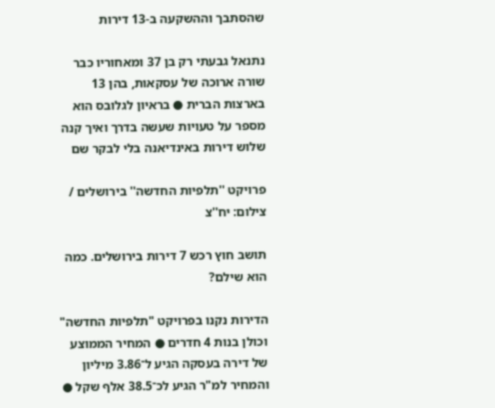שהסתבך וההשקעה ב-13 דירות

נתנאל גבעתי רק בן 37 ומאחוריו כבר שורה ארוכה של עסקאות, בהן 13 בארצות הברית ● בראיון לגלובס הוא מספר על טעויות שעשה בדרך ואיך קנה שלוש דירות באינדיאנה בלי לבקר שם

פרויקט ''תלפיות החדשה'' בירושלים / צילום: יח''צ

תושב חוץ רכש 7 דירות בירושלים. כמה הוא שילם?

הדירות נקנו בפרויקט "תלפיות החדשה" וכולן בנות 4 חדרים ● המחיר הממוצע של דירה בעסקה הגיע ל־3.86 מיליון והמחיר למ"ר הגיע לכ־38.5 אלף שקל ●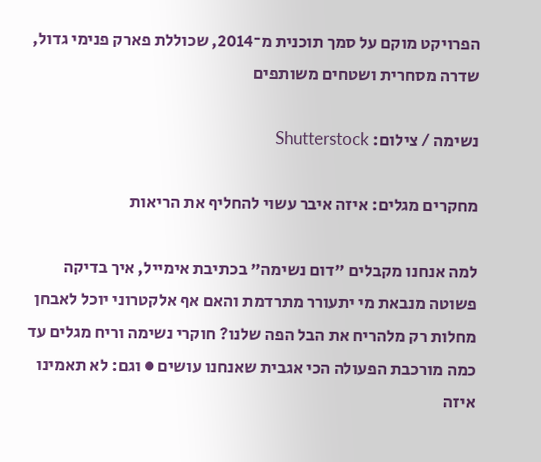הפרויקט מוקם על סמך תוכנית מ־2014, שכוללת פארק פנימי גדול, שדרה מסחרית ושטחים משותפים

נשימה / צילום: Shutterstock

מחקרים מגלים: איזה איבר עשוי להחליף את הריאות

למה אנחנו מקבלים "דום נשימה" בכתיבת אימייל, איך בדיקה פשוטה מנבאת מי יתעורר מתרדמת והאם אף אלקטרוני יוכל לאבחן מחלות רק מלהריח את הבל הפה שלנו? חוקרי נשימה וריח מגלים עד כמה מורכבת הפעולה הכי אגבית שאנחנו עושים ● וגם: לא תאמינו איזה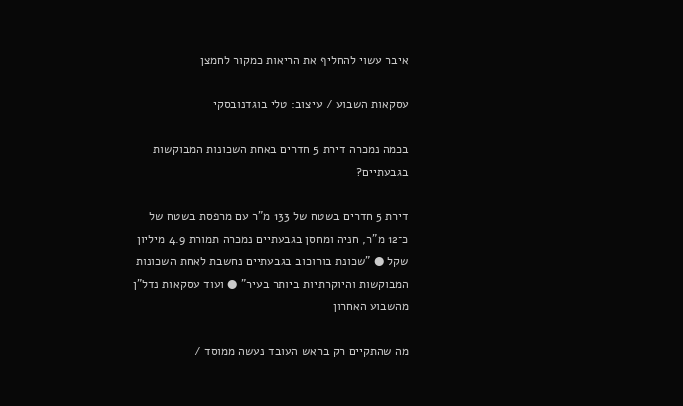איבר עשוי להחליף את הריאות כמקור לחמצן

עסקאות השבוע / עיצוב: טלי בוגדנובסקי

בכמה נמכרה דירת 5 חדרים באחת השכונות המבוקשות בגבעתיים?

דירת 5 חדרים בשטח של 133 מ"ר עם מרפסת בשטח של כ־12 מ"ר, חניה ומחסן בגבעתיים נמכרה תמורת 4.9 מיליון שקל ● "שכונת בורוכוב בגבעתיים נחשבת לאחת השכונות המבוקשות והיוקרתיות ביותר בעיר" ● ועוד עסקאות נדל"ן מהשבוע האחרון

מה שהתקיים רק בראש העובד נעשה ממוסד /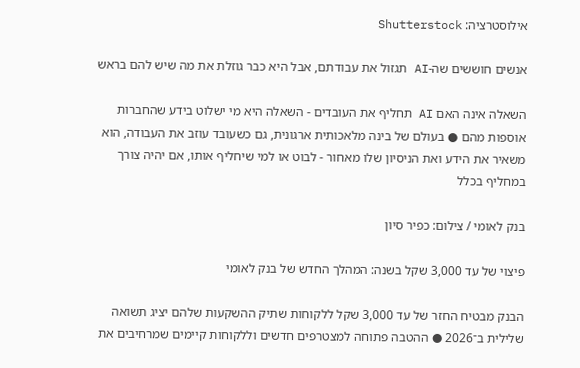אילוסטרציה: Shutterstock

אנשים חוששים שה-AI תגזול את עבודתם, אבל היא כבר גוזלת את מה שיש להם בראש

השאלה אינה האם AI תחליף את העובדים - השאלה היא מי ישלוט בידע שהחברות אוספות מהם ● בעולם של בינה מלאכותית ארגונית, גם כשעובד עוזב את העבודה, הוא משאיר את הידע ואת הניסיון שלו מאחור - לבוט או למי שיחליף אותו, אם יהיה צורך במחליף בכלל

בנק לאומי / צילום: כפיר סיון

פיצוי של עד 3,000 שקל בשנה: המהלך החדש של בנק לאומי

הבנק מבטיח החזר של עד 3,000 שקל ללקוחות שתיק ההשקעות שלהם יציג תשואה שלילית ב־2026 ● ההטבה פתוחה למצטרפים חדשים וללקוחות קיימים שמרחיבים את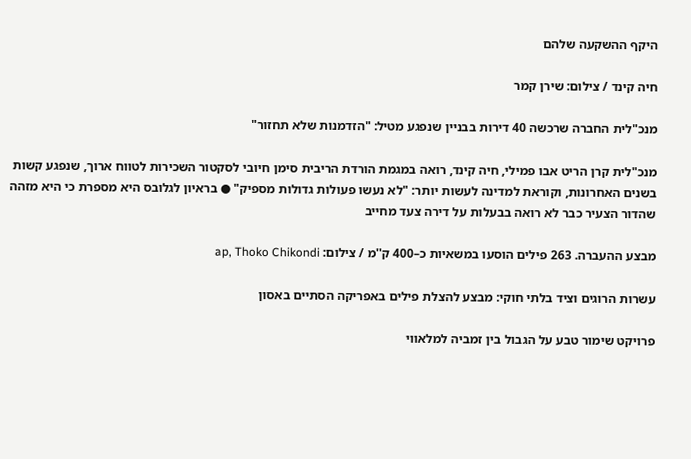היקף ההשקעה שלהם

חיה קינד / צילום: שירן קמר

מנכ"לית החברה שרכשה 40 דירות בבניין שנפגע מטיל: "הזדמנות שלא תחזור"

מנכ"לית קרן הריט אבו פמילי, חיה קינד, רואה במגמת הורדת הריבית סימן חיובי לסקטור השכירות לטווח ארוך, שנפגע קשות בשנים האחרונות, וקוראת למדינה לעשות יותר: "לא נעשו פעולות גדולות מספיק" ● בראיון לגלובס היא מספרת כי היא מזהה שהדור הצעיר כבר לא רואה בבעלות על דירה צעד מחייב

מבצע ההעברה. 263 פילים הוסעו במשאיות כ–400 ק''מ / צילום: ap, Thoko Chikondi

עשרות הרוגים וציד בלתי חוקי: מבצע להצלת פילים באפריקה הסתיים באסון

פרויקט שימור טבע על הגבול בין זמביה למלאווי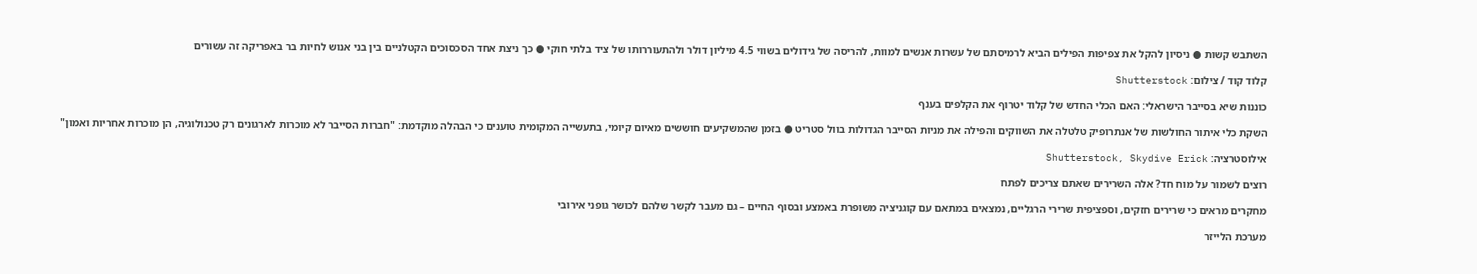השתבש קשות ● ניסיון להקל את צפיפות הפילים הביא לרמיסתם של עשרות אנשים למוות, להריסה של גידולים בשווי 4.5 מיליון דולר ולהתעוררותו של ציד בלתי חוקי ● כך ניצת אחד הסכסוכים הקטלניים בין בני אנוש לחיות בר באפריקה זה עשורים

קלוד קוד / צילום: Shutterstock

כוננות שיא בסייבר הישראלי: האם הכלי החדש של קלוד יטרוף את הקלפים בענף

השקת כלי איתור החולשות של אנתרופיק טלטלה את השווקים והפילה את מניות הסייבר הגדולות בוול סטריט ● בזמן שהמשקיעים חוששים מאיום קיומי, בתעשייה המקומית טוענים כי הבהלה מוקדמת: "חברות הסייבר לא מוכרות לארגונים רק טכנולוגיה, הן מוכרות אחריות ואמון"

אילוסטרציה: Shutterstock, Skydive Erick

רוצים לשמור על מוח חד? אלה השרירים שאתם צריכים לפתח

מחקרים מראים כי שרירים חזקים, וספציפית שרירי הרגליים, נמצאים במתאם עם קוגניציה משופרת באמצע ובסוף החיים – גם מעבר לקשר שלהם לכושר גופני אירובי

מערכת הלייזר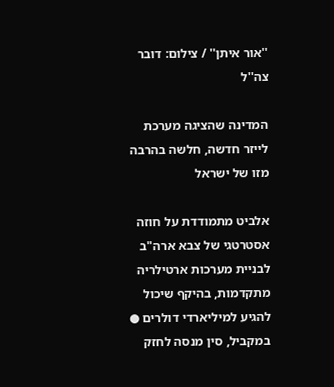''אור איתן'' / צילום: דובר צה''ל

המדינה שהציגה מערכת לייזר חדשה, חלשה בהרבה מזו של ישראל

אלביט מתמודדת על חוזה אסטרטגי של צבא ארה"ב לבניית מערכות ארטילריה מתקדמות, בהיקף שיכול להגיע למיליארדי דולרים ● במקביל, סין מנסה לחזק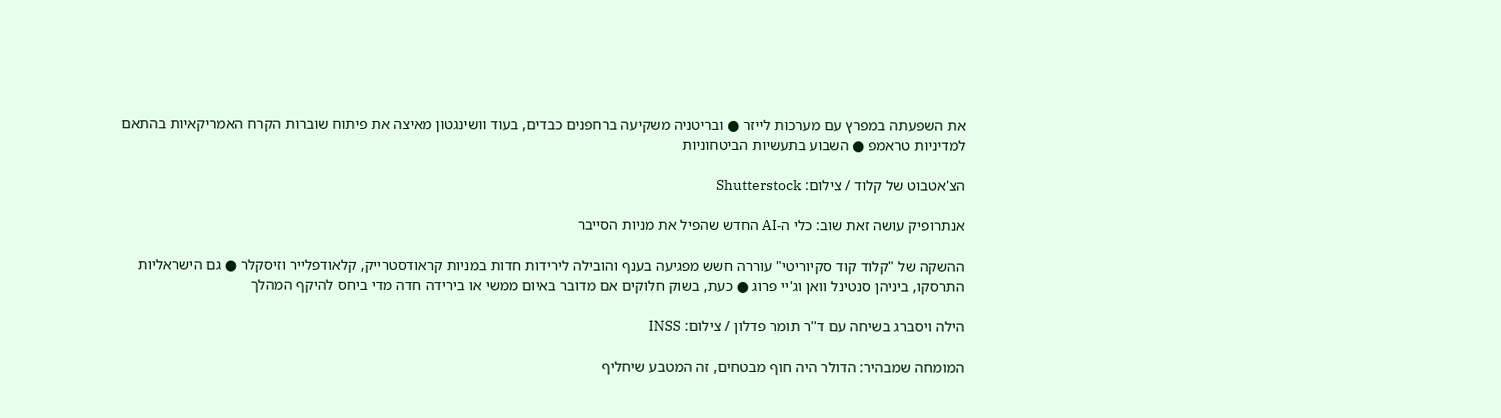את השפעתה במפרץ עם מערכות לייזר ● ובריטניה משקיעה ברחפנים כבדים, בעוד וושינגטון מאיצה את פיתוח שוברות הקרח האמריקאיות בהתאם למדיניות טראמפ ● השבוע בתעשיות הביטחוניות

הצ'אטבוט של קלוד / צילום: Shutterstock

אנתרופיק עושה זאת שוב: כלי ה-AI החדש שהפיל את מניות הסייבר

ההשקה של "קלוד קוד סקיוריטי" עוררה חשש מפגיעה בענף והובילה לירידות חדות במניות קראודסטרייק, קלאודפלייר וזיסקלר ● גם הישראליות התרסקו, ביניהן סנטינל וואן וג'יי פרוג ● כעת, בשוק חלוקים אם מדובר באיום ממשי או בירידה חדה מדי ביחס להיקף המהלך

הילה ויסברג בשיחה עם ד''ר תומר פדלון / צילום: INSS

המומחה שמבהיר: הדולר היה חוף מבטחים, זה המטבע שיחליף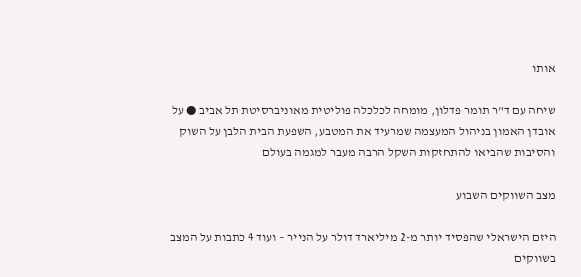אותו

שיחה עם ד"ר תומר פדלון, מומחה לכלכלה פוליטית מאוניברסיטת תל אביב ● על אובדן האמון בניהול המעצמה שמרעיד את המטבע, השפעת הבית הלבן על השוק והסיבות שהביאו להתחזקות השקל הרבה מעבר למגמה בעולם

מצב השווקים השבוע

היזם הישראלי שהפסיד יותר מ-2 מיליארד דולר על הנייר – ועוד 4 כתבות על המצב בשווקים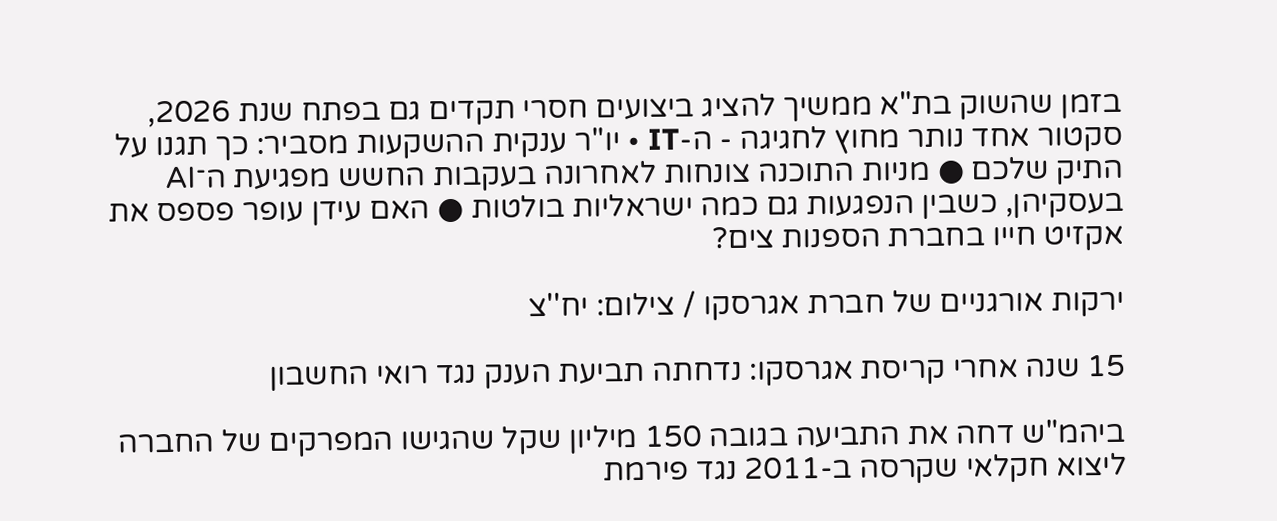בזמן שהשוק בת"א ממשיך להציג ביצועים חסרי תקדים גם בפתח שנת 2026, סקטור אחד נותר מחוץ לחגיגה - ה-IT • יו"ר ענקית ההשקעות מסביר: כך תגנו על התיק שלכם ● מניות התוכנה צונחות לאחרונה בעקבות החשש מפגיעת ה־AI בעסקיהן, כשבין הנפגעות גם כמה ישראליות בולטות ● האם עידן עופר פספס את אקזיט חייו בחברת הספנות צים?

ירקות אורגניים של חברת אגרסקו / צילום: יח''צ

15 שנה אחרי קריסת אגרסקו: נדחתה תביעת הענק נגד רואי החשבון

ביהמ"ש דחה את התביעה בגובה 150 מיליון שקל שהגישו המפרקים של החברה ליצוא חקלאי שקרסה ב-2011 נגד פירמת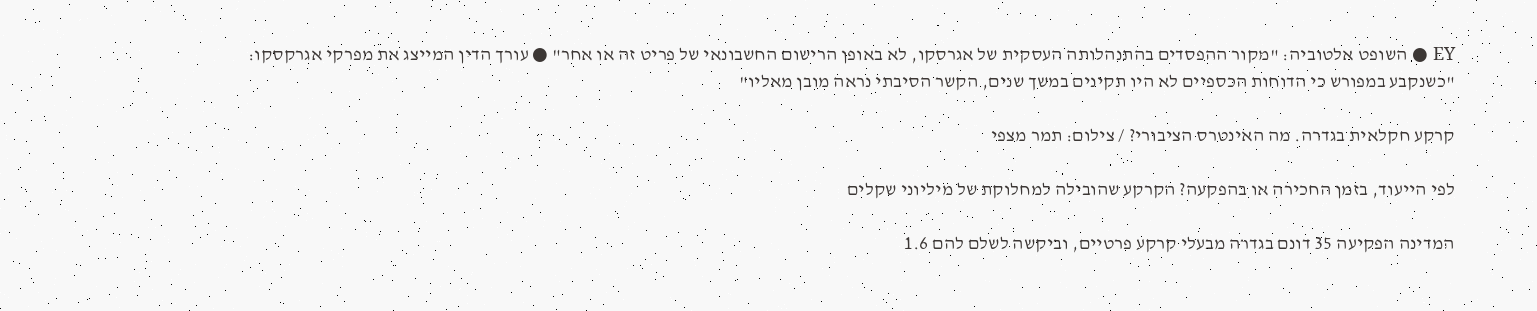EY ● השופט אלטוביה: "מקור ההפסדים בהתנהלותה העסקית של אגרסקו, לא באופן הרישום החשבונאי של פריט זה או אחר" ● עורך הדין המייצג את מפרקי אגרקסקו: "כשנקבע במפורש כי הדוחות הכספיים לא היו תקינים במשך שנים, הקשר הסיבתי נראה מובן מאליו"

קרקע חקלאית בגדרה. מה האינטרס הציבורי? / צילום: תמר מצפי

לפי הייעוד, בזמן החכירה או בהפקעה? הקרקע שהובילה למחלוקת של מיליוני שקלים

המדינה הפקיעה 35 דונם בגדרה מבעלי קרקע פרטיים, וביקשה לשלם להם 1.6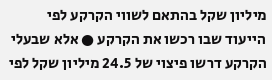מיליון שקל בהתאם לשווי הקרקע לפי הייעוד שבו רכשו את הקרקע ● אלא שבעלי הקרקע דרשו פיצוי של 24.5 מיליון שקל לפי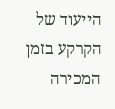הייעוד של הקרקע בזמן המכירה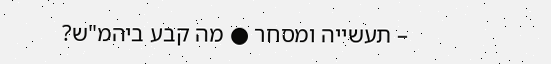– תעשייה ומסחר ● מה קבע ביהמ"ש?